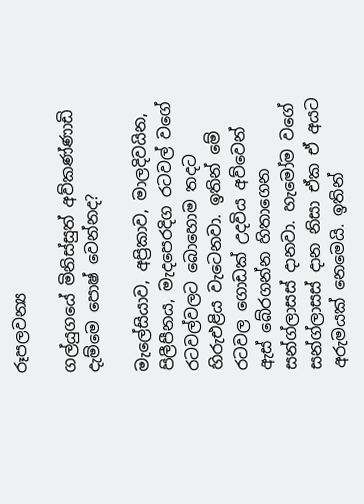රූපලවන්‍ය

ගල්යුගයේ මිනිස්සුත් අව්කණ්ණාඩි දැම්මෙ පොෂ් වෙන්නද?

මැලේසියාව, අප්‍රිකාව, මාලදිවයින, පිලීපීනය, මැදපෙරදිග රටවල් වගේ රටවල්වලට බොහොම තදට හිරුඑළිය වැටෙනවා. ඉතින් මේ රටවල ගොඩක් උදවිය අව්වෙන් ඇස් බේරගන්න හිතාගෙන සන්ග්ලාසස් දානවා. හැමෝම වගේ සන්ග්ලාසස් දාන නිසා ඒක ඒ අයට අරුමයක් නෙමෙයි. ඉතින්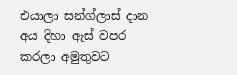එයාලා සන්ග්ලාස් දාන අය දිහා ඇස් වපර කරලා අමුතුවට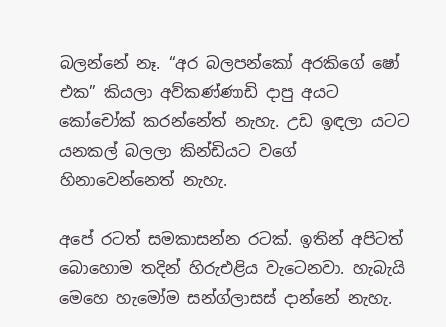බලන්නේ නෑ. “අර බලපන්කෝ අරකිගේ ෂෝ එක” කියලා අව්කණ්ණාඩි දාපු අයට කෝචෝක් කරන්නේත් නැහැ. උඩ ඉඳලා යටට යනකල් බලලා කින්ඩියට වගේ හිනාවෙන්නෙත් නැහැ.

අපේ රටත් සමකාසන්න රටක්. ඉතින් අපිටත් බොහොම තදින් හිරුඑළිය වැටෙනවා. හැබැයි මෙහෙ හැමෝම සන්ග්ලාසස් දාන්නේ නැහැ.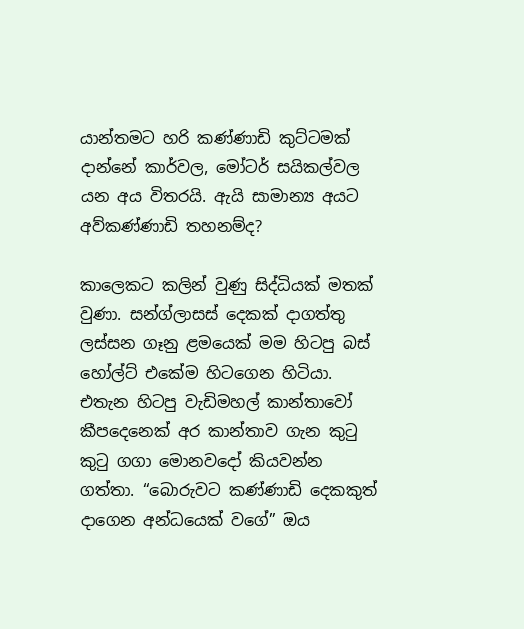යාන්තමට හරි කණ්ණාඩි කුට්ටමක් දාන්නේ කාර්වල, මෝටර් සයිකල්වල යන අය විතරයි. ඇයි සාමාන්‍ය අයට අව්කණ්ණාඩි තහනම්ද?

කාලෙකට කලින් වුණු සිද්ධියක් මතක් වුණා. සන්ග්ලාසස් දෙකක් දාගත්තු ලස්සන ගෑනු ළමයෙක් මම හිටපු බස් හෝල්ට් එකේම හිටගෙන හිටියා. එතැන හිටපු වැඩිමහල් කාන්තාවෝ කීපදෙනෙක් අර කාන්තාව ගැන කුටු කුටු ගගා මොනවදෝ කියවන්න ගත්තා. “බොරුවට කණ්ණාඩි දෙකකුත් දාගෙන අන්ධයෙක් වගේ” ඔය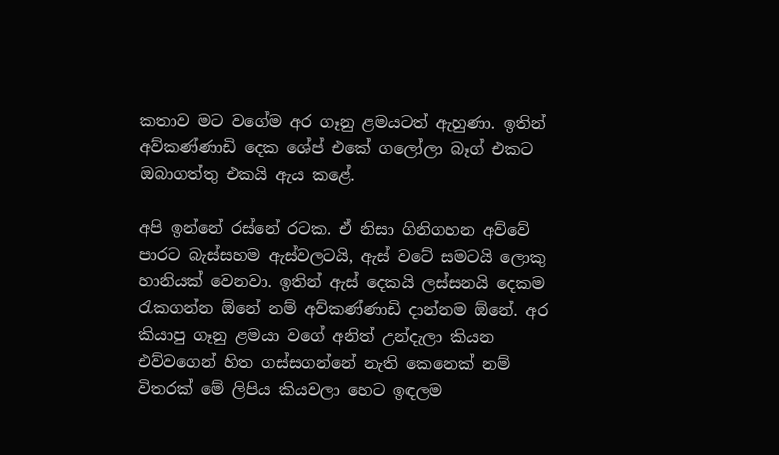කතාව මට වගේම අර ගෑනු ළමයටත් ඇහුණා. ඉතින් අව්කණ්ණාඩි දෙක ශේප් එකේ ගලෝලා බෑග් එකට ඔබාගත්තු එකයි ඇය කළේ.

අපි ඉන්නේ රස්නේ රටක. ඒ නිසා ගිනිගහන අව්වේ පාරට බැස්සහම ඇස්වලටයි, ඇස් වටේ සමටයි ලොකු හානියක් වෙනවා. ඉතින් ඇස් දෙකයි ලස්සනයි දෙකම රැකගන්න ඕනේ නම් අව්කණ්ණාඩි දාන්නම ඕනේ. අර කියාපු ගෑනු ළමයා වගේ අනිත් උන්දැලා කියන එව්වගෙන් හිත ගස්සගන්නේ නැති කෙනෙක් නම් විතරක් මේ ලිපිය කියවලා හෙට ඉඳලම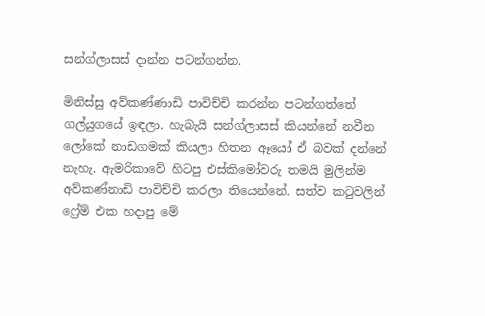සන්ග්ලාසස් දාන්න පටන්ගන්න.

මිනිස්සු අව්කණ්ණාඩි පාවිච්චි කරන්න පටන්ගත්තේ ගල්යුගයේ ඉඳලා. හැබැයි සන්ග්ලාසස් කියන්නේ නවීන ලෝකේ නාඩගමක් කියලා හිතන ඈයෝ ඒ බවක් දන්නේ නැහැ. ඇමරිකාවේ හිටපු එස්කිමෝවරු තමයි මුලින්ම අව්කණ්නාඩි පාවිච්චි කරලා තියෙන්නේ. සත්ව කටුවලින් ෆ්‍රේම් එක හදාපු මේ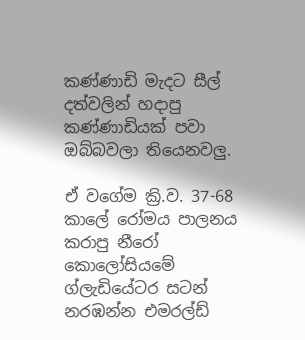කණ්ණාඩි මැදට සීල් දත්වලින් හදාපු කණ්ණාඩියක් පවා ඔබ්බවලා තියෙනවලු.

ඒ වගේම ක්‍රි.ව. 37-68 කාලේ රෝමය පාලනය කරාපු නීරෝ කොලෝසියමේ ග්ලැඩියේටර සටන් නරඹන්න එමරල්ඩ්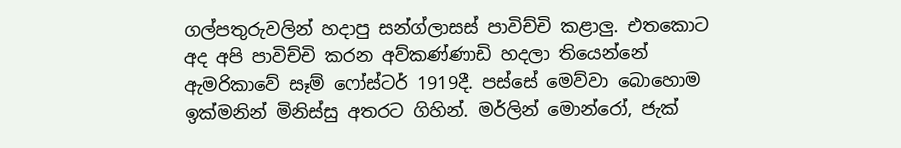ගල්පතුරුවලින් හදාපු සන්ග්ලාසස් පාවිච්චි කළාලු. එතකොට අද අපි පාවිච්චි කරන අව්කණ්ණාඩි හදලා තියෙන්නේ ඇමරිකාවේ සෑම් ෆෝස්ටර් 1919දී. පස්සේ මෙව්වා බොහොම ඉක්මනින් මිනිස්සු අතරට ගිහින්. මර්ලින් මොන්රෝ, ජැක්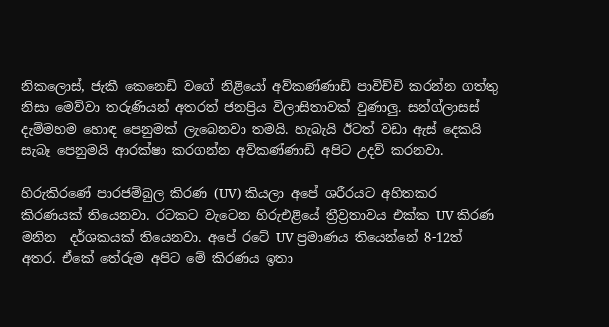නිකලොස්, ජැකී කෙනෙඩි වගේ නිළියෝ අව්කණ්ණාඩි පාවිච්චි කරන්න ගත්තු නිසා මෙව්වා තරුණියන් අතරත් ජනප්‍රිය විලාසිතාවක් වුණාලු. සන්ග්ලාසස් දැම්මහම හොඳ පෙනුමක් ලැබෙනවා තමයි. හැබැයි ඊටත් වඩා ඇස් දෙකයි සැබෑ පෙනුමයි ආරක්ෂා කරගන්න අව්කණ්ණාඩි අපිට උදව් කරනවා.

හිරුකිරණේ පාරජම්බුල කිරණ (UV) කියලා අපේ ශරීරයට අහිතකර කිරණයක් තියෙනවා. රටකට වැටෙන හිරුඑළියේ ත්‍රීව්‍රතාවය එක්ක UV කිරණ මනින  දර්ශකයක් තියෙනවා. අපේ රටේ UV ප්‍රමාණය තියෙන්නේ 8-12ත් අතර. ඒකේ තේරුම අපිට මේ කිරණය ඉතා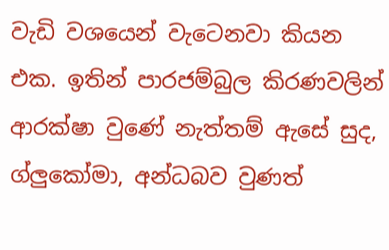වැඩි වශයෙන් වැටෙනවා කියන එක. ඉතින් පාරජම්බුල කිරණවලින් ආරක්ෂා වුණේ නැත්තම් ඇසේ සුද, ග්ලුකෝමා, අන්ධබව වුණත්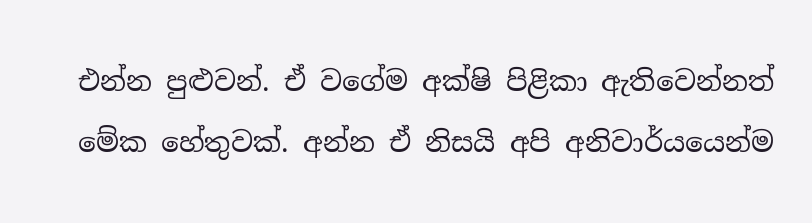එන්න පුළුවන්. ඒ වගේම අක්ෂි පිළිකා ඇතිවෙන්නත් මේක හේතුවක්. අන්න ඒ නිසයි අපි අනිවාර්යයෙන්ම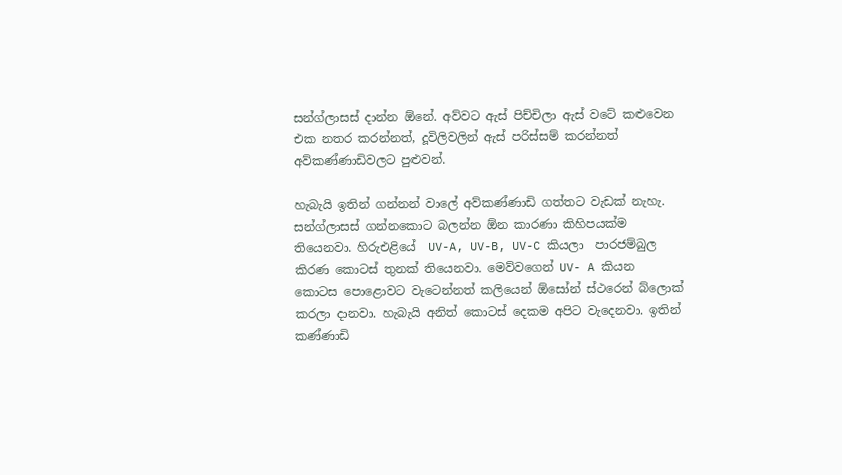සන්ග්ලාසස් දාන්න ඕනේ. අව්වට ඇස් පිච්චිලා ඇස් වටේ කළුවෙන එක නතර කරන්නත්, දූවිලිවලින් ඇස් පරිස්සම් කරන්නත් අව්කණ්ණාඩිවලට පුළුවන්.

හැබැයි ඉතින් ගන්නන් වාලේ අව්කණ්ණාඩි ගත්තට වැඩක් නැහැ. සන්ග්ලාසස් ගන්නකොට බලන්න ඕන කාරණා කිහිපයක්ම තියෙනවා. හිරුඑළියේ  UV-A, UV-B, UV-C කියලා  පාරජම්බුල කිරණ කොටස් තුනක් තියෙනවා. මෙව්වගෙන් UV- A කියන කොටස පොළොවට වැටෙන්නත් කලියෙන් ඕසෝන් ස්ථරෙන් බ්ලොක් කරලා දානවා. හැබැයි අනිත් කොටස් දෙකම අපිට වැදෙනවා. ඉතින් කණ්ණාඩි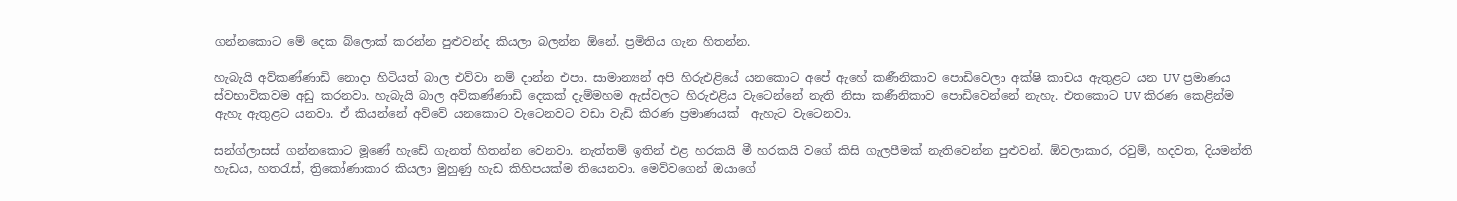ගන්නකොට මේ දෙක බ්ලොක් කරන්න පුළුවන්ද කියලා බලන්න ඕනේ. ප්‍රමිතිය ගැන හිතන්න.

හැබැයි අව්කණ්ණාඩි නොදා හිටියත් බාල එව්වා නම් දාන්න එපා. සාමාන්‍යන් අපි හිරුඑළියේ යනකොට අපේ ඇහේ කණීනිකාව පොඩිවෙලා අක්ෂි කාචය ඇතුළට යන UV ප්‍රමාණය ස්වභාවිකවම අඩු කරනවා. හැබැයි බාල අව්කණ්ණාඩි දෙකක් දැම්මහම ඇස්වලට හිරුඑළිය වැටෙන්නේ නැති නිසා කණීනිකාව පොඩිවෙන්නේ නැහැ. එතකොට UV කිරණ කෙළින්ම ඇහැ ඇතුළට යනවා. ඒ කියන්නේ අව්වේ යනකොට වැටෙනවට වඩා වැඩි කිරණ ප්‍රමාණයක්  ඇහැට වැටෙනවා.

සන්ග්ලාසස් ගන්නකොට මූණේ හැඩේ ගැනත් හිතන්න වෙනවා. නැත්තම් ඉතින් එළ හරකයි මී හරකයි වගේ කිසි ගැලපීමක් නැතිවෙන්න පුළුවන්. ඕවලාකාර, රවුම්, හදවත, දියමන්ති හැඩය, හතරැස්, ත්‍රිකෝණාකාර කියලා මුහුණු හැඩ කිහිපයක්ම තියෙනවා. මෙව්වගෙන් ඔයාගේ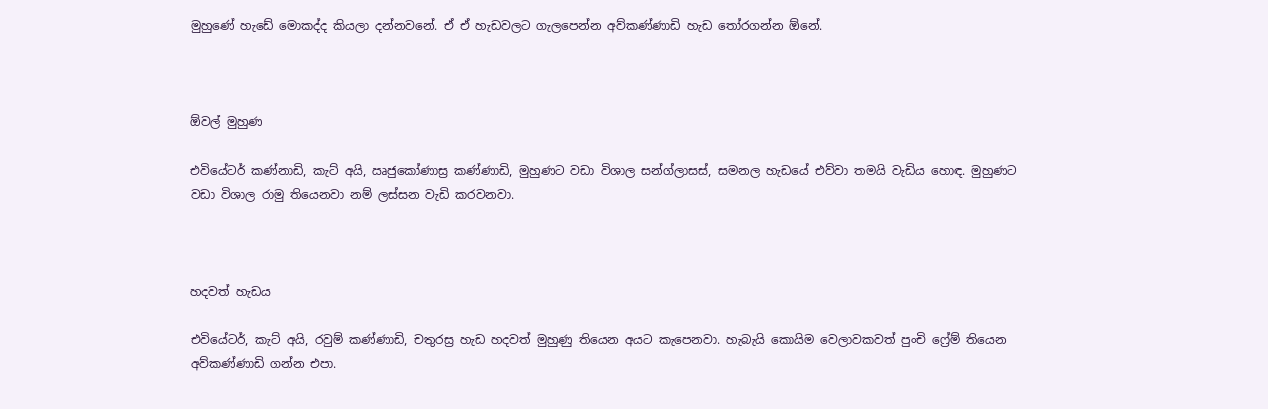මුහුණේ හැඩේ මොකද්ද කියලා දන්නවනේ. ඒ ඒ හැඩවලට ගැලපෙන්න අව්කණ්ණාඩි හැඩ තෝරගන්න ඕනේ.



ඕවල් මුහුණ

එවියේටර් කණ්නාඩි, කැට් අයි, ඍජුකෝණාස්‍ර කණ්ණාඩි, මුහුණට වඩා විශාල සන්ග්ලාසස්, සමනල හැඩයේ එව්වා තමයි වැඩිය හොඳ. මුහුණට වඩා විශාල රාමු තියෙනවා නම් ලස්සන වැඩි කරවනවා.



හදවත් හැඩය

එවියේටර්, කැට් අයි, රවුම් කණ්ණාඩි, චතුරස්‍ර හැඩ හදවත් මුහුණු තියෙන අයට කැපෙනවා. හැබැයි කොයිම වෙලාවකවත් පුංචි ෆ්‍රේම් තියෙන අව්කණ්ණාඩි ගන්න එපා.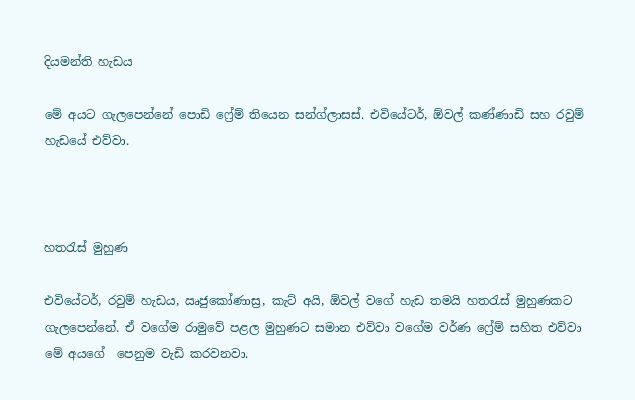දියමන්ති හැඩය

මේ අයට ගැලපෙන්නේ පොඩි ෆ්‍රේම් තියෙන සන්ග්ලාසස්. එවියේටර්, ඕවල් කණ්ණාඩි සහ රවුම් හැඩයේ එව්වා.



හතරැස් මුහුණ

එවියේටර්, රවුම් හැඩය, ඍජුකෝණාස්‍ර, කැට් අයි, ඕවල් වගේ හැඩ තමයි හතරැස් මුහුණකට ගැලපෙන්නේ. ඒ වගේම රාමුවේ පළල මුහුණට සමාන එව්වා වගේම වර්ණ ෆ්‍රේම් සහිත එව්වා මේ අයගේ  පෙනුම වැඩි කරවනවා.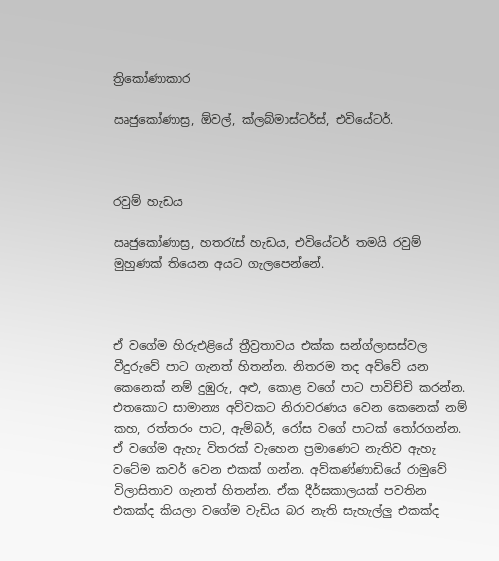ත්‍රිකෝණාකාර

ඍජුකෝණාස්‍ර, ඕවල්, ක්ලබ්මාස්ටර්ස්, එවියේටර්.



රවුම් හැඩය

ඍජුකෝණාස්‍ර, හතරැස් හැඩය, එවියේටර් තමයි රවුම් මුහුණක් තියෙන අයට ගැලපෙන්නේ.



ඒ වගේම හිරුඑළියේ ත්‍රීව්‍රතාවය එක්ක සන්ග්ලාසස්වල වීදුරුවේ පාට ගැනත් හිතන්න. නිතරම තද අව්වේ යන කෙනෙක් නම් දුඹුරු, අළු, කොළ වගේ පාට පාවිච්චි කරන්න. එතකොට සාමාන්‍ය අව්වකට නිරාවරණය වෙන කෙනෙක් නම් කහ, රත්තරං පාට, ඇම්බර්, රෝස වගේ පාටක් තෝරගන්න. ඒ වගේම ඇහැ විතරක් වැහෙන ප්‍රමාණෙට නැතිව ඇහැ වටේම කවර් වෙන එකක් ගන්න. අව්කණ්ණාඩියේ රාමුවේ විලාසිතාව ගැනත් හිතන්න. ඒක දීර්ඝකාලයක් පවතින එකක්ද කියලා වගේම වැඩිය බර නැති සැහැල්ලු එකක්ද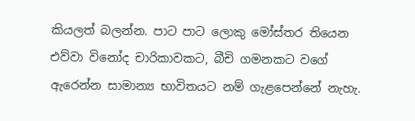කියලත් බලන්න. පාට පාට ලොකු මෝස්තර තියෙන එව්වා විනෝද චාරිකාවකට, බීචි ගමනකට වගේ ඇරෙන්න සාමාන්‍ය භාවිතයට නම් ගැළපෙන්නේ නැහැ.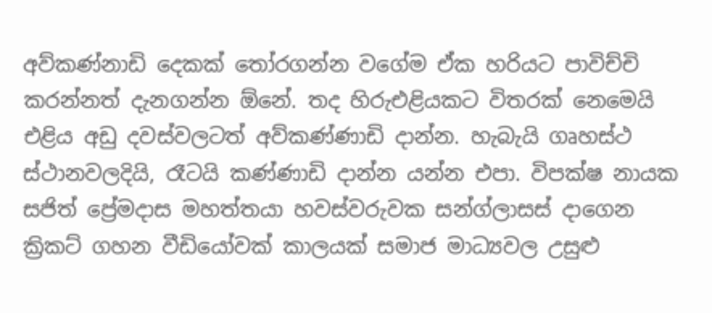අව්කණ්නාඩි දෙකක් තෝරගන්න වගේම ඒක හරියට පාවිච්චි කරන්නත් දැනගන්න ඕනේ. තද හිරුඑළියකට විතරක් නෙමෙයි එළිය අඩු දවස්වලටත් අව්කණ්ණාඩි දාන්න. හැබැයි ගෘහස්ථ ස්ථානවලදියි, රෑටයි කණ්ණාඩි දාන්න යන්න එපා. විපක්ෂ නායක සජිත් ප්‍රේමදාස මහත්තයා හවස්වරුවක සන්ග්ලාසස් දාගෙන ක්‍රිකට් ගහන වීඩියෝවක් කාලයක් සමාජ මාධ්‍යවල උසුළු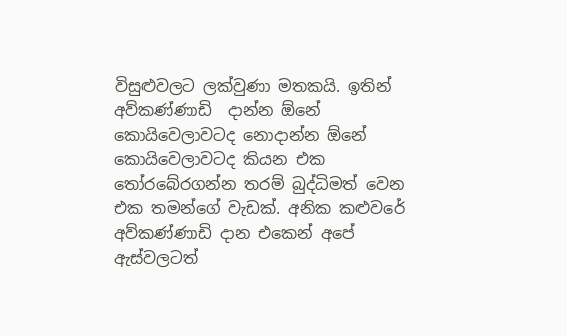විසුළුවලට ලක්වුණා මතකයි. ඉතින් අව්කණ්ණාඩි  දාන්න ඕනේ කොයිවෙලාවටද නොදාන්න ඕනේ කොයිවෙලාවටද කියන එක තෝරබේරගන්න තරම් බුද්ධිමත් වෙන එක තමන්ගේ වැඩක්. අනික කළුවරේ අව්කණ්ණාඩි දාන එකෙන් අපේ ඇස්වලටත්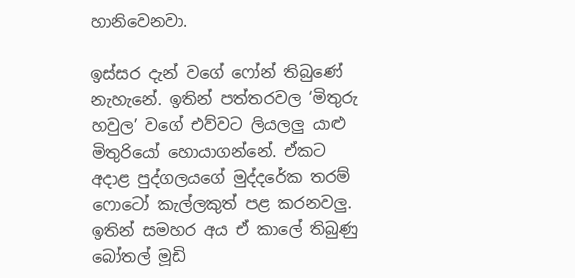හානිවෙනවා.

ඉස්සර දැන් වගේ ෆෝන් තිබුණේ නැහැනේ. ඉතින් පත්තරවල ‘මිතුරු හවුල’ වගේ එව්වට ලියලලු යාළු මිතුරියෝ හොයාගන්නේ. ඒකට අදාළ පුද්ගලයගේ මුද්දරේක තරම් ෆොටෝ කැල්ලකුත් පළ කරනවලු. ඉතින් සමහර අය ඒ කාලේ තිබුණු බෝතල් මූඩි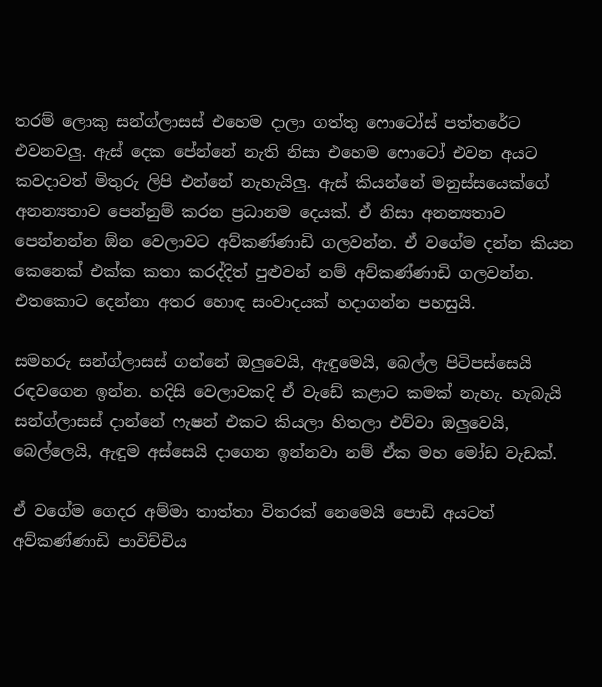තරම් ලොකු සන්ග්ලාසස් එහෙම දාලා ගත්තු ෆොටෝස් පත්තරේට එවනවලු. ඇස් දෙක පේන්නේ නැති නිසා එහෙම ෆොටෝ එවන අයට කවදාවත් මිතුරු ලිපි එන්නේ නැහැයිලු. ඇස් කියන්නේ මනුස්සයෙක්ගේ අනන්‍යතාව පෙන්නුම් කරන ප්‍රධානම දෙයක්. ඒ නිසා අනන්‍යතාව පෙන්නන්න ඕන වෙලාවට අව්කණ්ණාඩි ගලවන්න. ඒ වගේම දන්න කියන කෙනෙක් එක්ක කතා කරද්දිත් පුළුවන් නම් අව්කණ්ණාඩි ගලවන්න. එතකොට දෙන්නා අතර හොඳ සංවාදයක් හදාගන්න පහසුයි.

සමහරු සන්ග්ලාසස් ගන්නේ ඔලුවෙයි, ඇඳුමෙයි, බෙල්ල පිටිපස්සෙයි රඳවගෙන ඉන්න. හදිසි වෙලාවකදි ඒ වැඩේ කළාට කමක් නැහැ. හැබැයි සන්ග්ලාසස් දාන්නේ ෆැෂන් එකට කියලා හිතලා එව්වා ඔලුවෙයි, බෙල්ලෙයි, ඇඳුම අස්සෙයි දාගෙන ඉන්නවා නම් ඒක මහ මෝඩ වැඩක්.

ඒ වගේම ගෙදර අම්මා තාත්තා විතරක් නෙමෙයි පොඩි අයටත් අව්කණ්ණාඩි පාවිච්චිය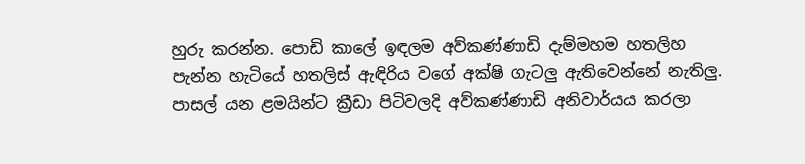හුරු කරන්න. පොඩි කාලේ ඉඳලම අව්කණ්ණාඩි දැම්මහම හතලිහ පැන්න හැටියේ හතලිස් ඇඳිරිය වගේ අක්ෂි ගැටලු ඇතිවෙන්නේ නැතිලු. පාසල් යන ළමයින්ට ක්‍රීඩා පිටිවලදි අව්කණ්ණාඩි අනිවාර්යය කරලා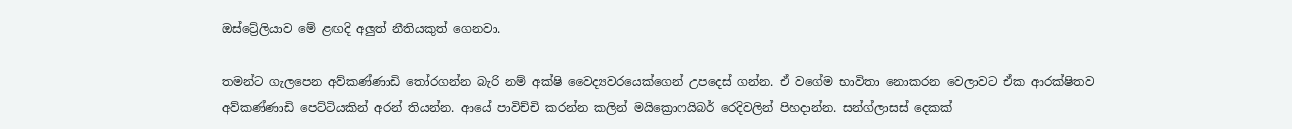ඔස්ට්‍රේලියාව මේ ළඟදි අලුත් නීතියකුත් ගෙනවා.

තමන්ට ගැලපෙන අව්කණ්ණාඩි තෝරගන්න බැරි නම් අක්ෂි වෛද්‍යවරයෙක්ගෙන් උපදෙස් ගන්න. ඒ වගේම භාවිතා නොකරන වෙලාවට ඒක ආරක්ෂිතව අව්කණ්ණාඩි පෙට්ටියකින් අරන් තියන්න. ආයේ පාවිච්චි කරන්න කලින් මයික්‍රොෆයිබර් රෙදිවලින් පිහදාන්න. සන්ග්ලාසස් දෙකක්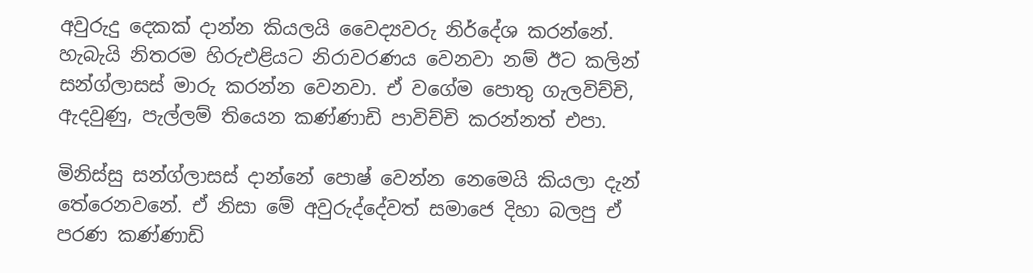අවුරුදු දෙකක් දාන්න කියලයි වෛද්‍යවරු නිර්දේශ කරන්නේ. හැබැයි නිතරම හිරුඑළියට නිරාවරණය වෙනවා නම් ඊට කලින් සන්ග්ලාසස් මාරු කරන්න වෙනවා. ඒ වගේම පොතු ගැලවිච්චි, ඇදවුණු, පැල්ලම් තියෙන කණ්ණාඩි පාවිච්චි කරන්නත් එපා.

මිනිස්සු සන්ග්ලාසස් දාන්නේ පොෂ් වෙන්න නෙමෙයි කියලා දැන් තේරෙනවනේ. ඒ නිසා මේ අවුරුද්දේවත් සමාජෙ දිහා බලපු ඒ පරණ කණ්ණාඩි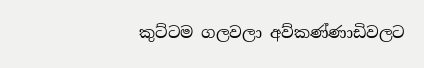කුට්ටම ගලවලා අව්කණ්ණාඩිවලට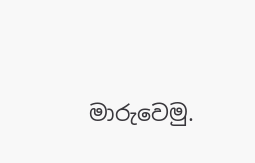මාරුවෙමු.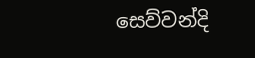සෙව්වන්දි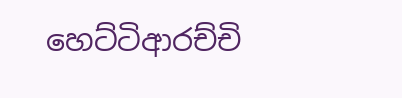හෙට්ටිආරච්චි